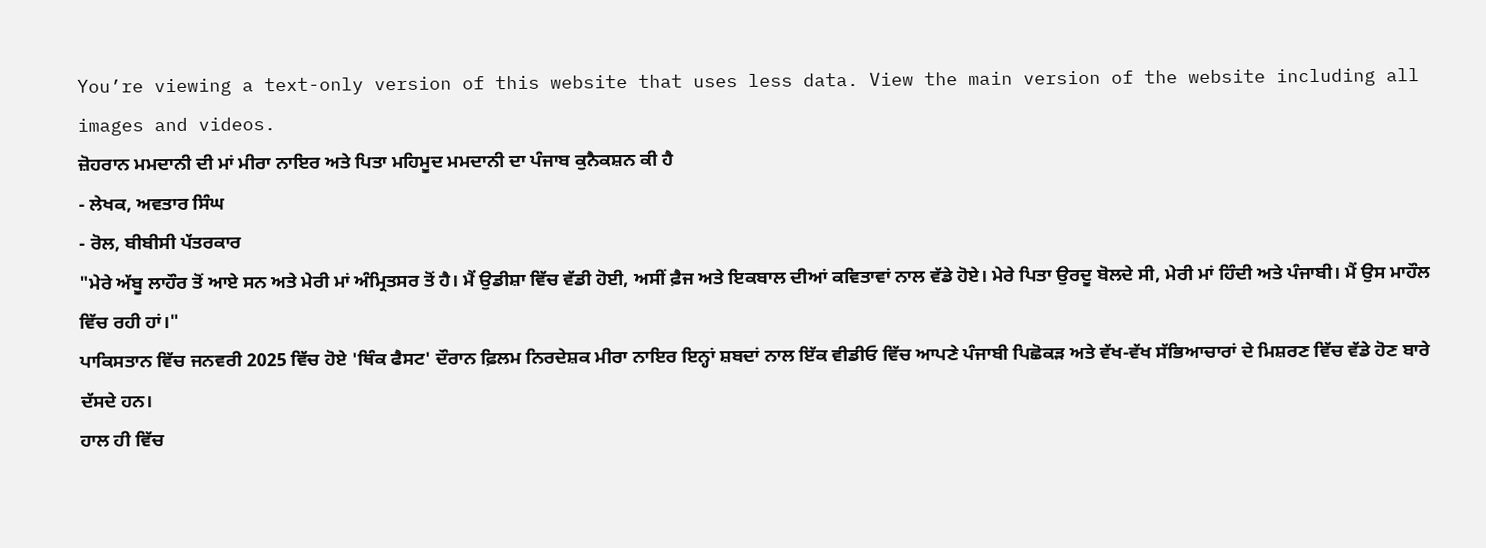You’re viewing a text-only version of this website that uses less data. View the main version of the website including all images and videos.
ਜ਼ੋਹਰਾਨ ਮਮਦਾਨੀ ਦੀ ਮਾਂ ਮੀਰਾ ਨਾਇਰ ਅਤੇ ਪਿਤਾ ਮਹਿਮੂਦ ਮਮਦਾਨੀ ਦਾ ਪੰਜਾਬ ਕੁਨੈਕਸ਼ਨ ਕੀ ਹੈ
- ਲੇਖਕ, ਅਵਤਾਰ ਸਿੰਘ
- ਰੋਲ, ਬੀਬੀਸੀ ਪੱਤਰਕਾਰ
"ਮੇਰੇ ਅੱਬੂ ਲਾਹੌਰ ਤੋਂ ਆਏ ਸਨ ਅਤੇ ਮੇਰੀ ਮਾਂ ਅੰਮ੍ਰਿਤਸਰ ਤੋਂ ਹੈ। ਮੈਂ ਉਡੀਸ਼ਾ ਵਿੱਚ ਵੱਡੀ ਹੋਈ, ਅਸੀਂ ਫ਼ੈਜ ਅਤੇ ਇਕਬਾਲ ਦੀਆਂ ਕਵਿਤਾਵਾਂ ਨਾਲ ਵੱਡੇ ਹੋਏ। ਮੇਰੇ ਪਿਤਾ ਉਰਦੂ ਬੋਲਦੇ ਸੀ, ਮੇਰੀ ਮਾਂ ਹਿੰਦੀ ਅਤੇ ਪੰਜਾਬੀ। ਮੈਂ ਉਸ ਮਾਹੌਲ ਵਿੱਚ ਰਹੀ ਹਾਂ।"
ਪਾਕਿਸਤਾਨ ਵਿੱਚ ਜਨਵਰੀ 2025 ਵਿੱਚ ਹੋਏ 'ਥਿੰਕ ਫੈਸਟ' ਦੌਰਾਨ ਫ਼ਿਲਮ ਨਿਰਦੇਸ਼ਕ ਮੀਰਾ ਨਾਇਰ ਇਨ੍ਹਾਂ ਸ਼ਬਦਾਂ ਨਾਲ ਇੱਕ ਵੀਡੀਓ ਵਿੱਚ ਆਪਣੇ ਪੰਜਾਬੀ ਪਿਛੋਕੜ ਅਤੇ ਵੱਖ-ਵੱਖ ਸੱਭਿਆਚਾਰਾਂ ਦੇ ਮਿਸ਼ਰਣ ਵਿੱਚ ਵੱਡੇ ਹੋਣ ਬਾਰੇ ਦੱਸਦੇ ਹਨ।
ਹਾਲ ਹੀ ਵਿੱਚ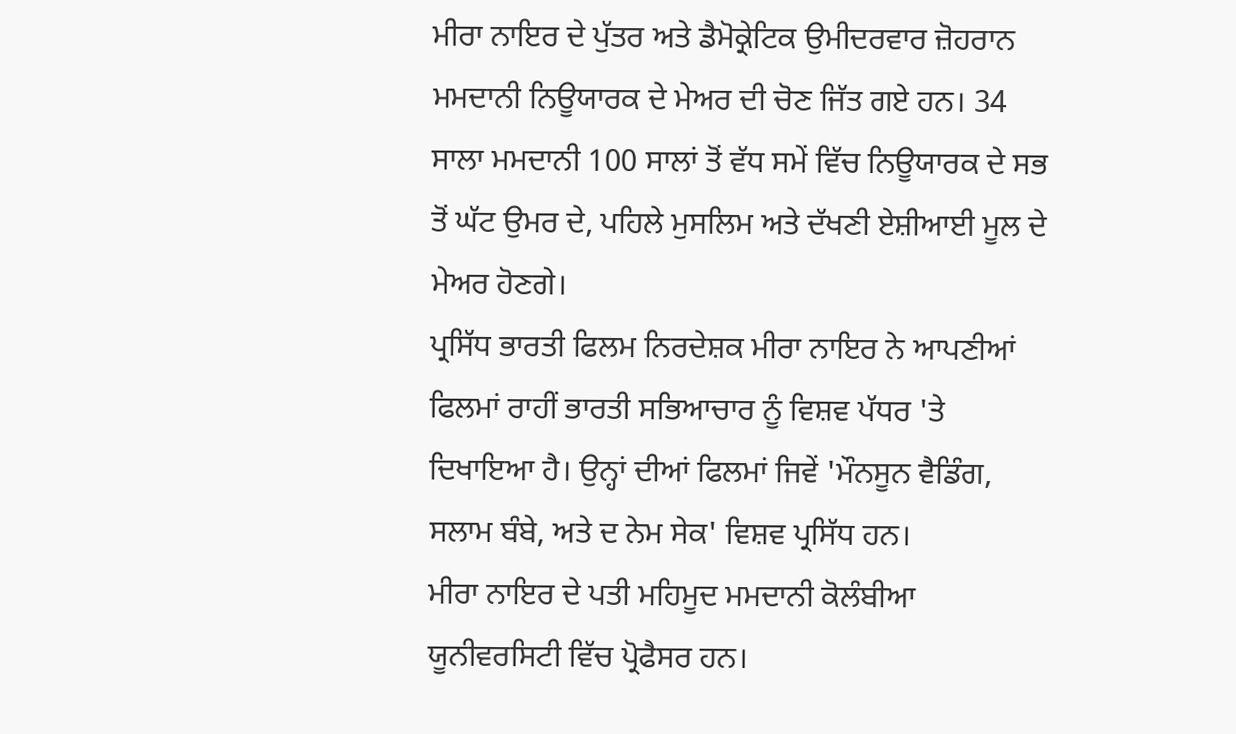ਮੀਰਾ ਨਾਇਰ ਦੇ ਪੁੱਤਰ ਅਤੇ ਡੈਮੋਕ੍ਰੇਟਿਕ ਉਮੀਦਰਵਾਰ ਜ਼ੋਹਰਾਨ ਮਮਦਾਨੀ ਨਿਊਯਾਰਕ ਦੇ ਮੇਅਰ ਦੀ ਚੋਣ ਜਿੱਤ ਗਏ ਹਨ। 34 ਸਾਲਾ ਮਮਦਾਨੀ 100 ਸਾਲਾਂ ਤੋਂ ਵੱਧ ਸਮੇਂ ਵਿੱਚ ਨਿਊਯਾਰਕ ਦੇ ਸਭ ਤੋਂ ਘੱਟ ਉਮਰ ਦੇ, ਪਹਿਲੇ ਮੁਸਲਿਮ ਅਤੇ ਦੱਖਣੀ ਏਸ਼ੀਆਈ ਮੂਲ ਦੇ ਮੇਅਰ ਹੋਣਗੇ।
ਪ੍ਰਸਿੱਧ ਭਾਰਤੀ ਫਿਲਮ ਨਿਰਦੇਸ਼ਕ ਮੀਰਾ ਨਾਇਰ ਨੇ ਆਪਣੀਆਂ ਫਿਲਮਾਂ ਰਾਹੀਂ ਭਾਰਤੀ ਸਭਿਆਚਾਰ ਨੂੰ ਵਿਸ਼ਵ ਪੱਧਰ 'ਤੇ ਦਿਖਾਇਆ ਹੈ। ਉਨ੍ਹਾਂ ਦੀਆਂ ਫਿਲਮਾਂ ਜਿਵੇਂ 'ਮੌਨਸੂਨ ਵੈਡਿੰਗ, ਸਲਾਮ ਬੰਬੇ, ਅਤੇ ਦ ਨੇਮ ਸੇਕ' ਵਿਸ਼ਵ ਪ੍ਰਸਿੱਧ ਹਨ।
ਮੀਰਾ ਨਾਇਰ ਦੇ ਪਤੀ ਮਹਿਮੂਦ ਮਮਦਾਨੀ ਕੋਲੰਬੀਆ ਯੂਨੀਵਰਸਿਟੀ ਵਿੱਚ ਪ੍ਰੋਫੈਸਰ ਹਨ।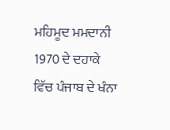ਮਹਿਮੂਦ ਮਮਦਾਨੀ 1970 ਦੇ ਦਹਾਕੇ ਵਿੱਚ ਪੰਜਾਬ ਦੇ ਖੰਨਾ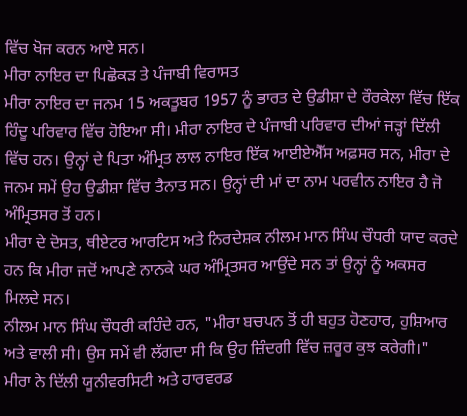ਵਿੱਚ ਖੋਜ ਕਰਨ ਆਏ ਸਨ।
ਮੀਰਾ ਨਾਇਰ ਦਾ ਪਿਛੋਕੜ ਤੇ ਪੰਜਾਬੀ ਵਿਰਾਸਤ
ਮੀਰਾ ਨਾਇਰ ਦਾ ਜਨਮ 15 ਅਕਤੂਬਰ 1957 ਨੂੰ ਭਾਰਤ ਦੇ ਉਡੀਸ਼ਾ ਦੇ ਰੌਰਕੇਲਾ ਵਿੱਚ ਇੱਕ ਹਿੰਦੂ ਪਰਿਵਾਰ ਵਿੱਚ ਹੋਇਆ ਸੀ। ਮੀਰਾ ਨਾਇਰ ਦੇ ਪੰਜਾਬੀ ਪਰਿਵਾਰ ਦੀਆਂ ਜੜ੍ਹਾਂ ਦਿੱਲੀ ਵਿੱਚ ਹਨ। ਉਨ੍ਹਾਂ ਦੇ ਪਿਤਾ ਅੰਮ੍ਰਿਤ ਲਾਲ ਨਾਇਰ ਇੱਕ ਆਈਏਐੱਸ ਅਫ਼ਸਰ ਸਨ, ਮੀਰਾ ਦੇ ਜਨਮ ਸਮੇਂ ਉਹ ਉਡੀਸ਼ਾ ਵਿੱਚ ਤੈਨਾਤ ਸਨ। ਉਨ੍ਹਾਂ ਦੀ ਮਾਂ ਦਾ ਨਾਮ ਪਰਵੀਨ ਨਾਇਰ ਹੈ ਜੋ ਅੰਮ੍ਰਿਤਸਰ ਤੋਂ ਹਨ।
ਮੀਰਾ ਦੇ ਦੋਸਤ, ਥੀਏਟਰ ਆਰਟਿਸ ਅਤੇ ਨਿਰਦੇਸ਼ਕ ਨੀਲਮ ਮਾਨ ਸਿੰਘ ਚੌਧਰੀ ਯਾਦ ਕਰਦੇ ਹਨ ਕਿ ਮੀਰਾ ਜਦੋਂ ਆਪਣੇ ਨਾਨਕੇ ਘਰ ਅੰਮ੍ਰਿਤਸਰ ਆਉਂਦੇ ਸਨ ਤਾਂ ਉਨ੍ਹਾਂ ਨੂੰ ਅਕਸਰ ਮਿਲਦੇ ਸਨ।
ਨੀਲਮ ਮਾਨ ਸਿੰਘ ਚੌਧਰੀ ਕਹਿੰਦੇ ਹਨ, "ਮੀਰਾ ਬਚਪਨ ਤੋਂ ਹੀ ਬਹੁਤ ਹੋਣਹਾਰ, ਹੁਸ਼ਿਆਰ ਅਤੇ ਵਾਲੀ ਸੀ। ਉਸ ਸਮੇਂ ਵੀ ਲੱਗਦਾ ਸੀ ਕਿ ਉਹ ਜ਼ਿੰਦਗੀ ਵਿੱਚ ਜ਼ਰੂਰ ਕੁਝ ਕਰੇਗੀ।"
ਮੀਰਾ ਨੇ ਦਿੱਲੀ ਯੂਨੀਵਰਸਿਟੀ ਅਤੇ ਹਾਰਵਰਡ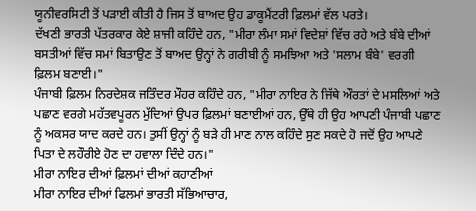ਯੂਨੀਵਰਸਿਟੀ ਤੋਂ ਪੜਾਈ ਕੀਤੀ ਹੈ ਜਿਸ ਤੋਂ ਬਾਅਦ ਉਹ ਡਾਕੂਮੈਂਟਰੀ ਫ਼ਿਲਮਾਂ ਵੱਲ ਪਰਤੇ।
ਦੱਖਣੀ ਭਾਰਤੀ ਪੱਤਰਕਾਰ ਕੇਏ ਸ਼ਾਜੀ ਕਹਿੰਦੇ ਹਨ, "ਮੀਰਾ ਲੰਮਾ ਸਮਾਂ ਵਿਦੇਸ਼ਾਂ ਵਿੱਚ ਰਹੇ ਅਤੇ ਬੰਬੇ ਦੀਆਂ ਬਸਤੀਆਂ ਵਿੱਚ ਸਮਾਂ ਬਿਤਾਉਣ ਤੋਂ ਬਾਅਦ ਉਨ੍ਹਾਂ ਨੇ ਗਰੀਬੀ ਨੂੰ ਸਮਝਿਆ ਅਤੇ 'ਸਲਾਮ ਬੰਬੇ' ਵਰਗੀ ਫ਼ਿਲਮ ਬਣਾਈ।"
ਪੰਜਾਬੀ ਫ਼ਿਲਮ ਨਿਰਦੇਸ਼ਕ ਜਤਿੰਦਰ ਮੌਹਰ ਕਹਿੰਦੇ ਹਨ, "ਮੀਰਾ ਨਾਇਰ ਨੇ ਜਿੱਥੇ ਔਰਤਾਂ ਦੇ ਮਸਲਿਆਂ ਅਤੇ ਪਛਾਣ ਵਰਗੇ ਮਹੱਤਵਪੂਰਨ ਮੁੱਦਿਆਂ ਉਪਰ ਫ਼ਿਲਮਾਂ ਬਣਾਈਆਂ ਹਨ, ਉੱਥੇ ਹੀ ਉਹ ਆਪਣੀ ਪੰਜਾਬੀ ਪਛਾਣ ਨੂੰ ਅਕਸਰ ਯਾਦ ਕਰਦੇ ਹਨ। ਤੁਸੀਂ ਉਨ੍ਹਾਂ ਨੂੰ ਬੜੇ ਹੀ ਮਾਣ ਨਾਲ ਕਹਿੰਦੇ ਸੁਣ ਸਕਦੇ ਹੋ ਜਦੋਂ ਉਹ ਆਪਣੇ ਪਿਤਾ ਦੇ ਲਹੌਰੀਏ ਹੋਣ ਦਾ ਹਵਾਲਾ ਦਿੰਦੇ ਹਨ।"
ਮੀਰਾ ਨਾਇਰ ਦੀਆਂ ਫ਼ਿਲਮਾਂ ਦੀਆਂ ਕਹਾਣੀਆਂ
ਮੀਰਾ ਨਾਇਰ ਦੀਆਂ ਫਿਲਮਾਂ ਭਾਰਤੀ ਸੱਭਿਆਚਾਰ,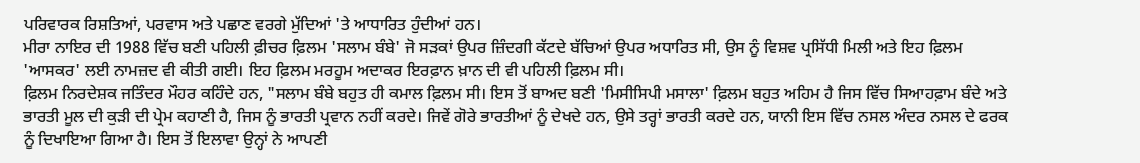ਪਰਿਵਾਰਕ ਰਿਸ਼ਤਿਆਂ, ਪਰਵਾਸ ਅਤੇ ਪਛਾਣ ਵਰਗੇ ਮੁੱਦਿਆਂ 'ਤੇ ਆਧਾਰਿਤ ਹੁੰਦੀਆਂ ਹਨ।
ਮੀਰਾ ਨਾਇਰ ਦੀ 1988 ਵਿੱਚ ਬਣੀ ਪਹਿਲੀ ਫ਼ੀਚਰ ਫ਼ਿਲਮ 'ਸਲਾਮ ਬੰਬੇ' ਜੋ ਸੜਕਾਂ ਉਪਰ ਜ਼ਿੰਦਗੀ ਕੱਟਦੇ ਬੱਚਿਆਂ ਉਪਰ ਅਧਾਰਿਤ ਸੀ, ਉਸ ਨੂੰ ਵਿਸ਼ਵ ਪ੍ਰਸਿੱਧੀ ਮਿਲੀ ਅਤੇ ਇਹ ਫ਼ਿਲਮ 'ਆਸਕਰ' ਲਈ ਨਾਮਜ਼ਦ ਵੀ ਕੀਤੀ ਗਈ। ਇਹ ਫ਼ਿਲਮ ਮਰਹੂਮ ਅਦਾਕਰ ਇਰਫ਼ਾਨ ਖ਼ਾਨ ਦੀ ਵੀ ਪਹਿਲੀ ਫ਼ਿਲਮ ਸੀ।
ਫ਼ਿਲਮ ਨਿਰਦੇਸ਼ਕ ਜਤਿੰਦਰ ਮੌਹਰ ਕਹਿੰਦੇ ਹਨ, "ਸਲਾਮ ਬੰਬੇ ਬਹੁਤ ਹੀ ਕਮਾਲ ਫ਼ਿਲਮ ਸੀ। ਇਸ ਤੋਂ ਬਾਅਦ ਬਣੀ 'ਮਿਸੀਸਿਪੀ ਮਸਾਲਾ' ਫ਼ਿਲਮ ਬਹੁਤ ਅਹਿਮ ਹੈ ਜਿਸ ਵਿੱਚ ਸਿਆਹਫ਼ਾਮ ਬੰਦੇ ਅਤੇ ਭਾਰਤੀ ਮੂਲ ਦੀ ਕੁੜੀ ਦੀ ਪ੍ਰੇਮ ਕਹਾਣੀ ਹੈ, ਜਿਸ ਨੂੰ ਭਾਰਤੀ ਪ੍ਰਵਾਨ ਨਹੀਂ ਕਰਦੇ। ਜਿਵੇਂ ਗੋਰੇ ਭਾਰਤੀਆਂ ਨੂੰ ਦੇਖਦੇ ਹਨ, ਉਸੇ ਤਰ੍ਹਾਂ ਭਾਰਤੀ ਕਰਦੇ ਹਨ, ਯਾਨੀ ਇਸ ਵਿੱਚ ਨਸਲ ਅੰਦਰ ਨਸਲ ਦੇ ਫਰਕ ਨੂੰ ਦਿਖਾਇਆ ਗਿਆ ਹੈ। ਇਸ ਤੋਂ ਇਲਾਵਾ ਉਨ੍ਹਾਂ ਨੇ ਆਪਣੀ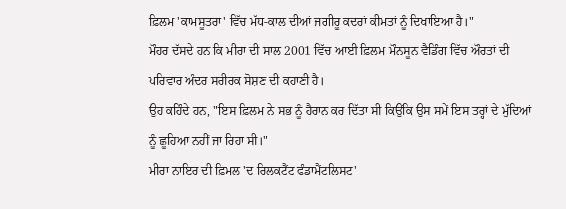ਫ਼ਿਲਮ 'ਕਾਮਸੂਤਰਾ' ਵਿੱਚ ਮੱਧ-ਕਾਲ ਦੀਆਂ ਜਗੀਰੂ ਕਦਰਾਂ ਕੀਮਤਾਂ ਨੂੰ ਦਿਖਾਇਆ ਹੈ।"
ਮੌਹਰ ਦੱਸਦੇ ਹਨ ਕਿ ਮੀਰਾ ਦੀ ਸਾਲ 2001 ਵਿੱਚ ਆਈ ਫ਼ਿਲਮ ਮੌਨਸੂਨ ਵੈਡਿੰਗ ਵਿੱਚ ਔਰਤਾਂ ਦੀ ਪਰਿਵਾਰ ਅੰਦਰ ਸਰੀਰਕ ਸੋਸ਼ਣ ਦੀ ਕਹਾਣੀ ਹੈ।
ਉਹ ਕਹਿੰਦੇ ਹਨ, "ਇਸ ਫ਼ਿਲਮ ਨੇ ਸਭ ਨੂੰ ਹੈਰਾਨ ਕਰ ਦਿੱਤਾ ਸੀ ਕਿਉਂਕਿ ਉਸ ਸਮੇਂ ਇਸ ਤਰ੍ਹਾਂ ਦੇ ਮੁੱਦਿਆਂ ਨੂੰ ਛੂਹਿਆ ਨਹੀਂ ਜਾ ਰਿਹਾ ਸੀ।"
ਮੀਰਾ ਨਾਇਰ ਦੀ ਫ਼ਿਮਲ 'ਦ ਰਿਲਕਟੈਂਟ ਫੰਡਾਮੈਂਟਲਿਸਟ'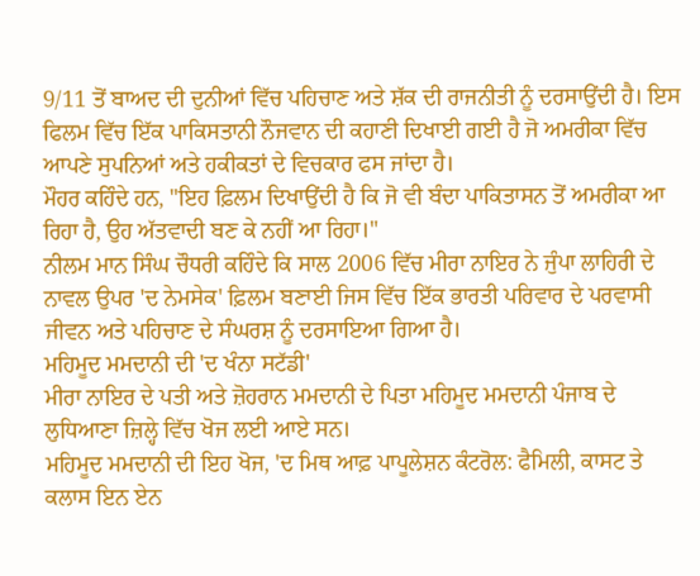9/11 ਤੋਂ ਬਾਅਦ ਦੀ ਦੁਨੀਆਂ ਵਿੱਚ ਪਹਿਚਾਣ ਅਤੇ ਸ਼ੱਕ ਦੀ ਰਾਜਨੀਤੀ ਨੂੰ ਦਰਸਾਉਂਦੀ ਹੈ। ਇਸ ਫਿਲਮ ਵਿੱਚ ਇੱਕ ਪਾਕਿਸਤਾਨੀ ਨੌਜਵਾਨ ਦੀ ਕਹਾਣੀ ਦਿਖਾਈ ਗਈ ਹੈ ਜੋ ਅਮਰੀਕਾ ਵਿੱਚ ਆਪਣੇ ਸੁਪਨਿਆਂ ਅਤੇ ਹਕੀਕਤਾਂ ਦੇ ਵਿਚਕਾਰ ਫਸ ਜਾਂਦਾ ਹੈ।
ਮੌਹਰ ਕਹਿੰਦੇ ਹਨ, "ਇਹ ਫ਼ਿਲਮ ਦਿਖਾਉਂਦੀ ਹੈ ਕਿ ਜੋ ਵੀ ਬੰਦਾ ਪਾਕਿਤਾਸਨ ਤੋਂ ਅਮਰੀਕਾ ਆ ਰਿਹਾ ਹੈ, ਉਹ ਅੱਤਵਾਦੀ ਬਣ ਕੇ ਨਹੀਂ ਆ ਰਿਹਾ।"
ਨੀਲਮ ਮਾਨ ਸਿੰਘ ਚੌਧਰੀ ਕਹਿੰਦੇ ਕਿ ਸਾਲ 2006 ਵਿੱਚ ਮੀਰਾ ਨਾਇਰ ਨੇ ਜੁੰਪਾ ਲਾਹਿਰੀ ਦੇ ਨਾਵਲ ਉਪਰ 'ਦ ਨੇਮਸੇਕ' ਫ਼ਿਲਮ ਬਣਾਈ ਜਿਸ ਵਿੱਚ ਇੱਕ ਭਾਰਤੀ ਪਰਿਵਾਰ ਦੇ ਪਰਵਾਸੀ ਜੀਵਨ ਅਤੇ ਪਹਿਚਾਣ ਦੇ ਸੰਘਰਸ਼ ਨੂੰ ਦਰਸਾਇਆ ਗਿਆ ਹੈ।
ਮਹਿਮੂਦ ਮਮਦਾਨੀ ਦੀ 'ਦ ਖੰਨਾ ਸਟੱਡੀ'
ਮੀਰਾ ਨਾਇਰ ਦੇ ਪਤੀ ਅਤੇ ਜ਼ੋਹਰਾਨ ਮਮਦਾਨੀ ਦੇ ਪਿਤਾ ਮਹਿਮੂਦ ਮਮਦਾਨੀ ਪੰਜਾਬ ਦੇ ਲੁਧਿਆਣਾ ਜ਼ਿਲ੍ਹੇ ਵਿੱਚ ਖੋਜ ਲਈ ਆਏ ਸਨ।
ਮਹਿਮੂਦ ਮਮਦਾਨੀ ਦੀ ਇਹ ਖੋਜ, 'ਦ ਮਿਥ ਆਫ਼ ਪਾਪੂਲੇਸ਼ਨ ਕੰਟਰੋਲ: ਫੈਮਿਲੀ, ਕਾਸਟ ਤੇ ਕਲਾਸ ਇਨ ਏਨ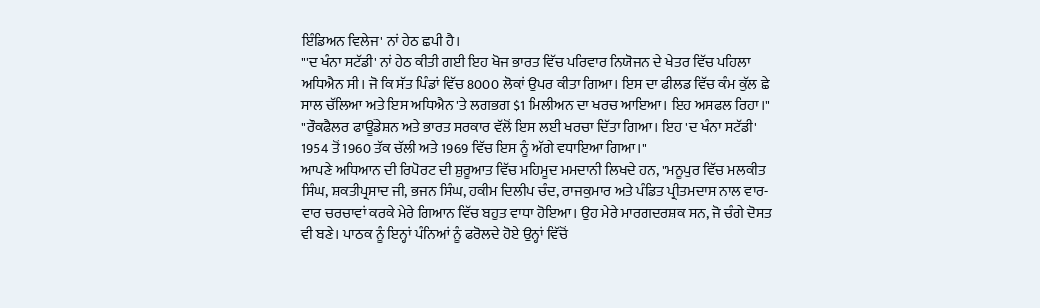ਇੰਡਿਅਨ ਵਿਲੇਜ' ਨਾਂ ਹੇਠ ਛਪੀ ਹੈ।
"'ਦ ਖੰਨਾ ਸਟੱਡੀ' ਨਾਂ ਹੇਠ ਕੀਤੀ ਗਈ ਇਹ ਖੋਜ ਭਾਰਤ ਵਿੱਚ ਪਰਿਵਾਰ ਨਿਯੋਜਨ ਦੇ ਖੇਤਰ ਵਿੱਚ ਪਹਿਲਾ ਅਧਿਐਨ ਸੀ। ਜੋ ਕਿ ਸੱਤ ਪਿੰਡਾਂ ਵਿੱਚ 8000 ਲੋਕਾਂ ਉਪਰ ਕੀਤਾ ਗਿਆ। ਇਸ ਦਾ ਫੀਲਡ ਵਿੱਚ ਕੰਮ ਕੁੱਲ ਛੇ ਸਾਲ ਚੱਲਿਆ ਅਤੇ ਇਸ ਅਧਿਐਨ 'ਤੇ ਲਗਭਗ $1 ਮਿਲੀਅਨ ਦਾ ਖਰਚ ਆਇਆ। ਇਹ ਅਸਫਲ ਰਿਹਾ।"
"ਰੌਕਫੈਲਰ ਫਾਊਂਡੇਸ਼ਨ ਅਤੇ ਭਾਰਤ ਸਰਕਾਰ ਵੱਲੋਂ ਇਸ ਲਈ ਖਰਚਾ ਦਿੱਤਾ ਗਿਆ। ਇਹ 'ਦ ਖੰਨਾ ਸਟੱਡੀ' 1954 ਤੋਂ 1960 ਤੱਕ ਚੱਲੀ ਅਤੇ 1969 ਵਿੱਚ ਇਸ ਨੂੰ ਅੱਗੇ ਵਧਾਇਆ ਗਿਆ।"
ਆਪਣੇ ਅਧਿਆਨ ਦੀ ਰਿਪੋਰਟ ਦੀ ਸ਼ੁਰੂਆਤ ਵਿੱਚ ਮਹਿਮੂਦ ਮਮਦਾਨੀ ਲਿਖਦੇ ਹਨ, "ਮਨੂਪੁਰ ਵਿੱਚ ਮਲਕੀਤ ਸਿੰਘ, ਸ਼ਕਤੀਪ੍ਰਸਾਦ ਜੀ, ਭਜਨ ਸਿੰਘ, ਹਕੀਮ ਦਿਲੀਪ ਚੰਦ, ਰਾਜਕੁਮਾਰ ਅਤੇ ਪੰਡਿਤ ਪ੍ਰੀਤਮਦਾਸ ਨਾਲ ਵਾਰ-ਵਾਰ ਚਰਚਾਵਾਂ ਕਰਕੇ ਮੇਰੇ ਗਿਆਨ ਵਿੱਚ ਬਹੁਤ ਵਾਧਾ ਹੋਇਆ। ਉਹ ਮੇਰੇ ਮਾਰਗਦਰਸ਼ਕ ਸਨ, ਜੋ ਚੰਗੇ ਦੋਸਤ ਵੀ ਬਣੇ। ਪਾਠਕ ਨੂੰ ਇਨ੍ਹਾਂ ਪੰਨਿਆਂ ਨੂੰ ਫਰੋਲਦੇ ਹੋਏ ਉਨ੍ਹਾਂ ਵਿੱਚੋਂ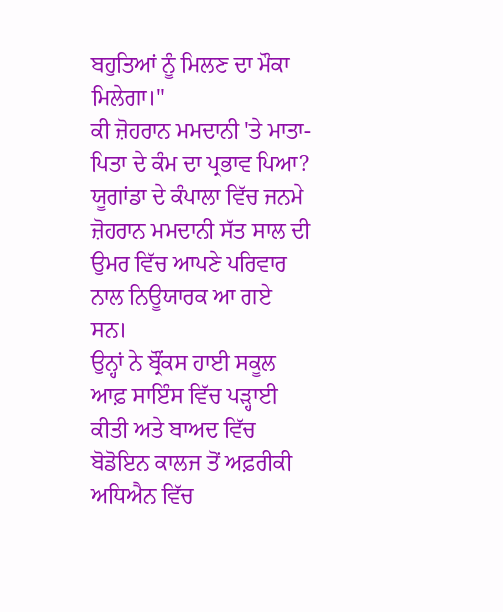ਬਹੁਤਿਆਂ ਨੂੰ ਮਿਲਣ ਦਾ ਮੌਕਾ ਮਿਲੇਗਾ।"
ਕੀ ਜ਼ੋਹਰਾਨ ਮਮਦਾਨੀ 'ਤੇ ਮਾਤਾ-ਪਿਤਾ ਦੇ ਕੰਮ ਦਾ ਪ੍ਰਭਾਵ ਪਿਆ?
ਯੂਗਾਂਡਾ ਦੇ ਕੰਪਾਲਾ ਵਿੱਚ ਜਨਮੇ ਜ਼ੋਹਰਾਨ ਮਮਦਾਨੀ ਸੱਤ ਸਾਲ ਦੀ ਉਮਰ ਵਿੱਚ ਆਪਣੇ ਪਰਿਵਾਰ ਨਾਲ ਨਿਊਯਾਰਕ ਆ ਗਏ ਸਨ।
ਉਨ੍ਹਾਂ ਨੇ ਬ੍ਰੌਂਕਸ ਹਾਈ ਸਕੂਲ ਆਫ਼ ਸਾਇੰਸ ਵਿੱਚ ਪੜ੍ਹਾਈ ਕੀਤੀ ਅਤੇ ਬਾਅਦ ਵਿੱਚ ਬੋਡੋਇਨ ਕਾਲਜ ਤੋਂ ਅਫ਼ਰੀਕੀ ਅਧਿਐਨ ਵਿੱਚ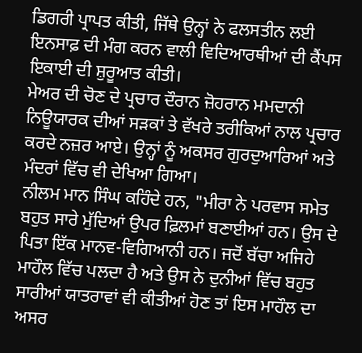ਡਿਗਰੀ ਪ੍ਰਾਪਤ ਕੀਤੀ, ਜਿੱਥੇ ਉਨ੍ਹਾਂ ਨੇ ਫਲਸਤੀਨ ਲਈ ਇਨਸਾਫ਼ ਦੀ ਮੰਗ ਕਰਨ ਵਾਲੀ ਵਿਦਿਆਰਥੀਆਂ ਦੀ ਕੈਂਪਸ ਇਕਾਈ ਦੀ ਸ਼ੁਰੂਆਤ ਕੀਤੀ।
ਮੇਅਰ ਦੀ ਚੋਣ ਦੇ ਪ੍ਰਚਾਰ ਦੌਰਾਨ ਜ਼ੋਹਰਾਨ ਮਮਦਾਨੀ ਨਿਊਯਾਰਕ ਦੀਆਂ ਸੜਕਾਂ ਤੇ ਵੱਖਰੇ ਤਰੀਕਿਆਂ ਨਾਲ ਪ੍ਰਚਾਰ ਕਰਦੇ ਨਜ਼ਰ ਆਏ। ਉਨ੍ਹਾਂ ਨੂੰ ਅਕਸਰ ਗੁਰਦੁਆਰਿਆਂ ਅਤੇ ਮੰਦਰਾਂ ਵਿੱਚ ਵੀ ਦੇਖਿਆ ਗਿਆ।
ਨੀਲਮ ਮਾਨ ਸਿੰਘ ਕਹਿੰਦੇ ਹਨ, "ਮੀਰਾ ਨੇ ਪਰਵਾਸ ਸਮੇਤ ਬਹੁਤ ਸਾਰੇ ਮੁੱਦਿਆਂ ਉਪਰ ਫ਼ਿਲਮਾਂ ਬਣਾਈਆਂ ਹਨ। ਉਸ ਦੇ ਪਿਤਾ ਇੱਕ ਮਾਨਵ-ਵਿਗਿਆਨੀ ਹਨ। ਜਦੋਂ ਬੱਚਾ ਅਜਿਹੇ ਮਾਹੌਲ ਵਿੱਚ ਪਲਦਾ ਹੈ ਅਤੇ ਉਸ ਨੇ ਦੁਨੀਆਂ ਵਿੱਚ ਬਹੁਤ ਸਾਰੀਆਂ ਯਾਤਰਾਵਾਂ ਵੀ ਕੀਤੀਆਂ ਹੋਣ ਤਾਂ ਇਸ ਮਾਹੌਲ ਦਾ ਅਸਰ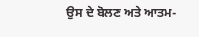ਉਸ ਦੇ ਬੋਲਣ ਅਤੇ ਆਤਮ-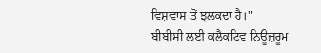ਵਿਸ਼ਵਾਸ ਤੋਂ ਝਲਕਦਾ ਹੈ।"
ਬੀਬੀਸੀ ਲਈ ਕਲੈਕਟਿਵ ਨਿਊਜ਼ਰੂਮ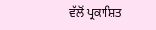ਵੱਲੋਂ ਪ੍ਰਕਾਸ਼ਿਤ